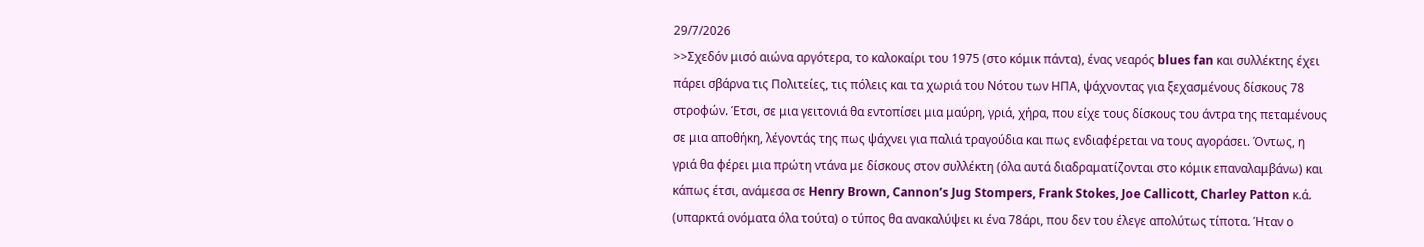29/7/2026
>>Σχεδόν μισό αιώνα αργότερα, το καλοκαίρι του 1975 (στο κόμικ πάντα), ένας νεαρός blues fan και συλλέκτης έχει πάρει σβάρνα τις Πολιτείες, τις πόλεις και τα χωριά του Νότου των ΗΠΑ, ψάχνοντας για ξεχασμένους δίσκους 78 στροφών. Έτσι, σε μια γειτονιά θα εντοπίσει μια μαύρη, γριά, χήρα, που είχε τους δίσκους του άντρα της πεταμένους σε μια αποθήκη, λέγοντάς της πως ψάχνει για παλιά τραγούδια και πως ενδιαφέρεται να τους αγοράσει. Όντως, η γριά θα φέρει μια πρώτη ντάνα με δίσκους στον συλλέκτη (όλα αυτά διαδραματίζονται στο κόμικ επαναλαμβάνω) και κάπως έτσι, ανάμεσα σε Henry Brown, Cannon’s Jug Stompers, Frank Stokes, Joe Callicott, Charley Patton κ.ά. (υπαρκτά ονόματα όλα τούτα) ο τύπος θα ανακαλύψει κι ένα 78άρι, που δεν του έλεγε απολύτως τίποτα. Ήταν ο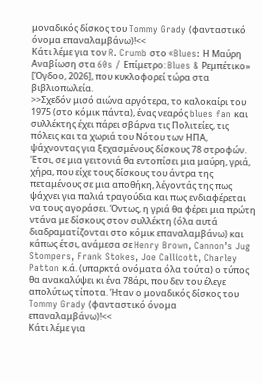μοναδικός δίσκος του Tommy Grady (φανταστικό όνομα επαναλαμβάνω)!<<
Κάτι λέμε για τον R. Crumb στο «Blues: Η Μαύρη Αναβίωση στα 60s / Επίμετρο: Blues & Ρεμπέτικο» [Όγδοο, 2026], που κυκλοφορεί τώρα στα βιβλιοπωλεία.
>>Σχεδόν μισό αιώνα αργότερα, το καλοκαίρι του 1975 (στο κόμικ πάντα), ένας νεαρός blues fan και συλλέκτης έχει πάρει σβάρνα τις Πολιτείες, τις πόλεις και τα χωριά του Νότου των ΗΠΑ, ψάχνοντας για ξεχασμένους δίσκους 78 στροφών. Έτσι, σε μια γειτονιά θα εντοπίσει μια μαύρη, γριά, χήρα, που είχε τους δίσκους του άντρα της πεταμένους σε μια αποθήκη, λέγοντάς της πως ψάχνει για παλιά τραγούδια και πως ενδιαφέρεται να τους αγοράσει. Όντως, η γριά θα φέρει μια πρώτη ντάνα με δίσκους στον συλλέκτη (όλα αυτά διαδραματίζονται στο κόμικ επαναλαμβάνω) και κάπως έτσι, ανάμεσα σε Henry Brown, Cannon’s Jug Stompers, Frank Stokes, Joe Callicott, Charley Patton κ.ά. (υπαρκτά ονόματα όλα τούτα) ο τύπος θα ανακαλύψει κι ένα 78άρι, που δεν του έλεγε απολύτως τίποτα. Ήταν ο μοναδικός δίσκος του Tommy Grady (φανταστικό όνομα επαναλαμβάνω)!<<
Κάτι λέμε για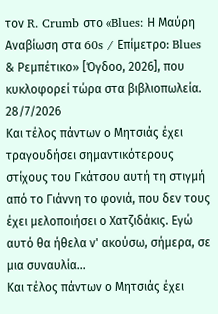τον R. Crumb στο «Blues: Η Μαύρη Αναβίωση στα 60s / Επίμετρο: Blues & Ρεμπέτικο» [Όγδοο, 2026], που κυκλοφορεί τώρα στα βιβλιοπωλεία.
28/7/2026
Και τέλος πάντων ο Μητσιάς έχει τραγουδήσει σημαντικότερους στίχους του Γκάτσου αυτή τη στιγμή από το Γιάννη το φονιά, που δεν τους έχει μελοποιήσει ο Χατζιδάκις. Εγώ αυτό θα ήθελα ν' ακούσω, σήμερα, σε μια συναυλία...
Και τέλος πάντων ο Μητσιάς έχει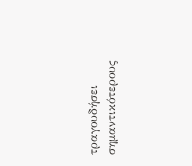τραγουδήσει σημαντικότερους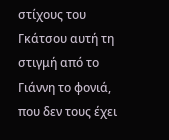στίχους του Γκάτσου αυτή τη στιγμή από το Γιάννη το φονιά, που δεν τους έχει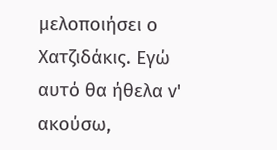μελοποιήσει ο Χατζιδάκις. Εγώ αυτό θα ήθελα ν' ακούσω,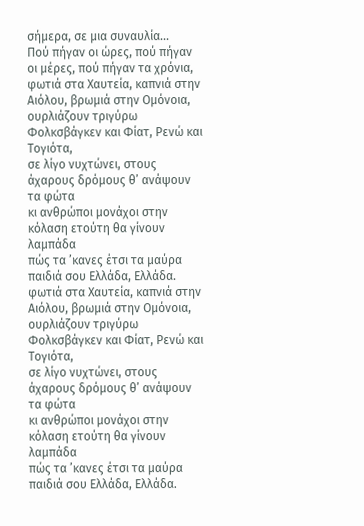σήμερα, σε μια συναυλία...
Πού πήγαν οι ώρες, πού πήγαν οι μέρες, πού πήγαν τα χρόνια,
φωτιά στα Χαυτεία, καπνιά στην Αιόλου, βρωμιά στην Ομόνοια,
ουρλιάζουν τριγύρω Φολκσβάγκεν και Φίατ, Ρενώ και Τογιότα,
σε λίγο νυχτώνει, στους άχαρους δρόμους θ’ ανάψουν τα φώτα
κι ανθρώποι μονάχοι στην κόλαση ετούτη θα γίνουν λαμπάδα
πώς τα ’κανες έτσι τα μαύρα παιδιά σου Ελλάδα, Ελλάδα.
φωτιά στα Χαυτεία, καπνιά στην Αιόλου, βρωμιά στην Ομόνοια,
ουρλιάζουν τριγύρω Φολκσβάγκεν και Φίατ, Ρενώ και Τογιότα,
σε λίγο νυχτώνει, στους άχαρους δρόμους θ’ ανάψουν τα φώτα
κι ανθρώποι μονάχοι στην κόλαση ετούτη θα γίνουν λαμπάδα
πώς τα ’κανες έτσι τα μαύρα παιδιά σου Ελλάδα, Ελλάδα.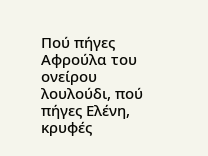Πού πήγες Αφρούλα του ονείρου λουλούδι, πού πήγες Ελένη,
κρυφές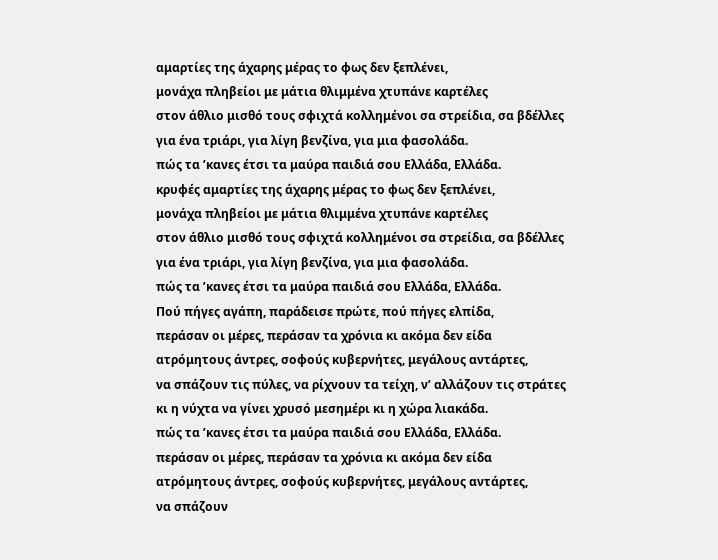αμαρτίες της άχαρης μέρας το φως δεν ξεπλένει,
μονάχα πληβείοι με μάτια θλιμμένα χτυπάνε καρτέλες
στον άθλιο μισθό τους σφιχτά κολλημένοι σα στρείδια, σα βδέλλες
για ένα τριάρι, για λίγη βενζίνα, για μια φασολάδα.
πώς τα ’κανες έτσι τα μαύρα παιδιά σου Ελλάδα, Ελλάδα.
κρυφές αμαρτίες της άχαρης μέρας το φως δεν ξεπλένει,
μονάχα πληβείοι με μάτια θλιμμένα χτυπάνε καρτέλες
στον άθλιο μισθό τους σφιχτά κολλημένοι σα στρείδια, σα βδέλλες
για ένα τριάρι, για λίγη βενζίνα, για μια φασολάδα.
πώς τα ’κανες έτσι τα μαύρα παιδιά σου Ελλάδα, Ελλάδα.
Πού πήγες αγάπη, παράδεισε πρώτε, πού πήγες ελπίδα,
περάσαν οι μέρες, περάσαν τα χρόνια κι ακόμα δεν είδα
ατρόμητους άντρες, σοφούς κυβερνήτες, μεγάλους αντάρτες,
να σπάζουν τις πύλες, να ρίχνουν τα τείχη, ν’ αλλάζουν τις στράτες
κι η νύχτα να γίνει χρυσό μεσημέρι κι η χώρα λιακάδα.
πώς τα ’κανες έτσι τα μαύρα παιδιά σου Ελλάδα, Ελλάδα.
περάσαν οι μέρες, περάσαν τα χρόνια κι ακόμα δεν είδα
ατρόμητους άντρες, σοφούς κυβερνήτες, μεγάλους αντάρτες,
να σπάζουν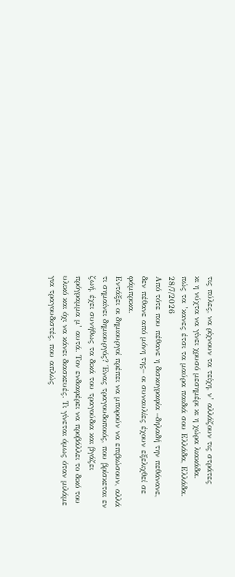τις πύλες, να ρίχνουν τα τείχη, ν’ αλλάζουν τις στράτες
κι η νύχτα να γίνει χρυσό μεσημέρι κι η χώρα λιακάδα.
πώς τα ’κανες έτσι τα μαύρα παιδιά σου Ελλάδα, Ελλάδα.
28/7/2026
Από τότε που πέθανε η δισκογραφία –δηλαδή την πεθάνανε, δεν πέθανε από μόνη της– οι συναυλίες έχουν εξελιχθεί σε φάμπρικα.
Εντάξει οι δημιουργοί πρέπει να μπορούν να επιβιώσουν, αλλά τι σημαίνει δημιουργός? Ένας τραγουδοποιός, που βρίσκεται εν ζωή, έχει συνήθως τα δικά του τραγούδια και βγάζει πρόγραμμα μ’ αυτά. Τον ενδιαφέρει να προβάλλει το δικό του υλικό και όχι να κάνει διασκευές. Τι γίνεται όμως όταν μιλάμε για τραγουδιστές, που απλώς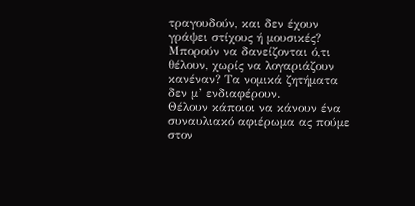τραγουδούν, και δεν έχουν γράψει στίχους ή μουσικές? Μπορούν να δανείζονται ό,τι θέλουν, χωρίς να λογαριάζουν κανέναν? Τα νομικά ζητήματα δεν μ’ ενδιαφέρουν.
Θέλουν κάποιοι να κάνουν ένα συναυλιακό αφιέρωμα ας πούμε στον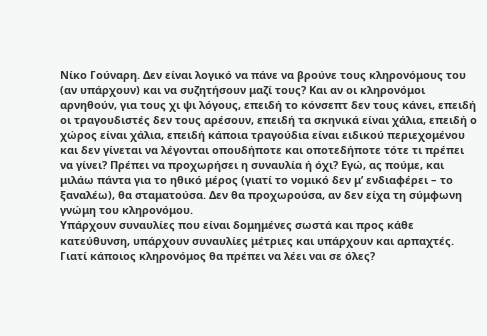Νίκο Γούναρη. Δεν είναι λογικό να πάνε να βρούνε τους κληρονόμους του (αν υπάρχουν) και να συζητήσουν μαζί τους? Και αν οι κληρονόμοι αρνηθούν, για τους χι ψι λόγους, επειδή το κόνσεπτ δεν τους κάνει, επειδή οι τραγουδιστές δεν τους αρέσουν, επειδή τα σκηνικά είναι χάλια, επειδή ο χώρος είναι χάλια, επειδή κάποια τραγούδια είναι ειδικού περιεχομένου και δεν γίνεται να λέγονται οπουδήποτε και οποτεδήποτε τότε τι πρέπει να γίνει? Πρέπει να προχωρήσει η συναυλία ή όχι? Εγώ, ας πούμε, και μιλάω πάντα για το ηθικό μέρος (γιατί το νομικό δεν μ’ ενδιαφέρει – το ξαναλέω), θα σταματούσα. Δεν θα προχωρούσα, αν δεν είχα τη σύμφωνη γνώμη του κληρονόμου.
Υπάρχουν συναυλίες που είναι δομημένες σωστά και προς κάθε κατεύθυνση, υπάρχουν συναυλίες μέτριες και υπάρχουν και αρπαχτές. Γιατί κάποιος κληρονόμος θα πρέπει να λέει ναι σε όλες?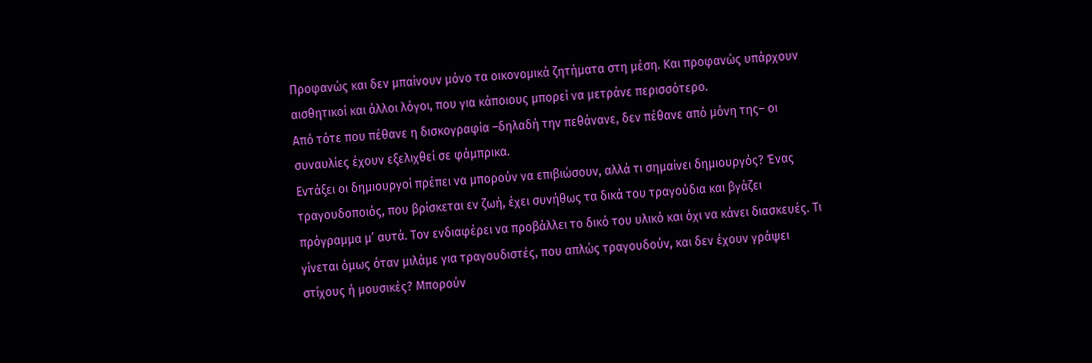Προφανώς και δεν μπαίνουν μόνο τα οικονομικά ζητήματα στη μέση. Και προφανώς υπάρχουν αισθητικοί και άλλοι λόγοι, που για κάποιους μπορεί να μετράνε περισσότερο.
Από τότε που πέθανε η δισκογραφία –δηλαδή την πεθάνανε, δεν πέθανε από μόνη της– οι συναυλίες έχουν εξελιχθεί σε φάμπρικα.
Εντάξει οι δημιουργοί πρέπει να μπορούν να επιβιώσουν, αλλά τι σημαίνει δημιουργός? Ένας τραγουδοποιός, που βρίσκεται εν ζωή, έχει συνήθως τα δικά του τραγούδια και βγάζει πρόγραμμα μ’ αυτά. Τον ενδιαφέρει να προβάλλει το δικό του υλικό και όχι να κάνει διασκευές. Τι γίνεται όμως όταν μιλάμε για τραγουδιστές, που απλώς τραγουδούν, και δεν έχουν γράψει στίχους ή μουσικές? Μπορούν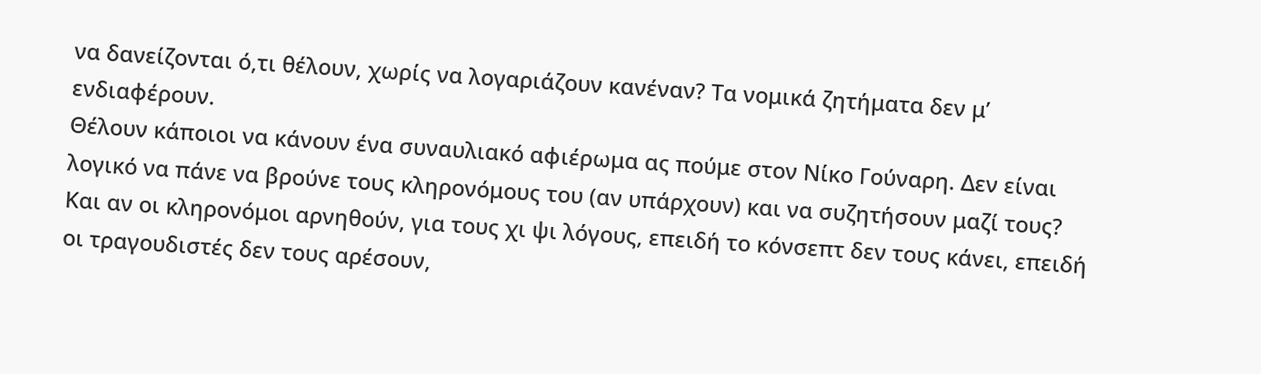να δανείζονται ό,τι θέλουν, χωρίς να λογαριάζουν κανέναν? Τα νομικά ζητήματα δεν μ’ ενδιαφέρουν.
Θέλουν κάποιοι να κάνουν ένα συναυλιακό αφιέρωμα ας πούμε στον Νίκο Γούναρη. Δεν είναι λογικό να πάνε να βρούνε τους κληρονόμους του (αν υπάρχουν) και να συζητήσουν μαζί τους? Και αν οι κληρονόμοι αρνηθούν, για τους χι ψι λόγους, επειδή το κόνσεπτ δεν τους κάνει, επειδή οι τραγουδιστές δεν τους αρέσουν,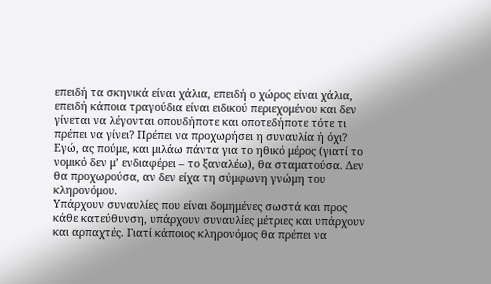επειδή τα σκηνικά είναι χάλια, επειδή ο χώρος είναι χάλια, επειδή κάποια τραγούδια είναι ειδικού περιεχομένου και δεν γίνεται να λέγονται οπουδήποτε και οποτεδήποτε τότε τι πρέπει να γίνει? Πρέπει να προχωρήσει η συναυλία ή όχι? Εγώ, ας πούμε, και μιλάω πάντα για το ηθικό μέρος (γιατί το νομικό δεν μ’ ενδιαφέρει – το ξαναλέω), θα σταματούσα. Δεν θα προχωρούσα, αν δεν είχα τη σύμφωνη γνώμη του κληρονόμου.
Υπάρχουν συναυλίες που είναι δομημένες σωστά και προς κάθε κατεύθυνση, υπάρχουν συναυλίες μέτριες και υπάρχουν και αρπαχτές. Γιατί κάποιος κληρονόμος θα πρέπει να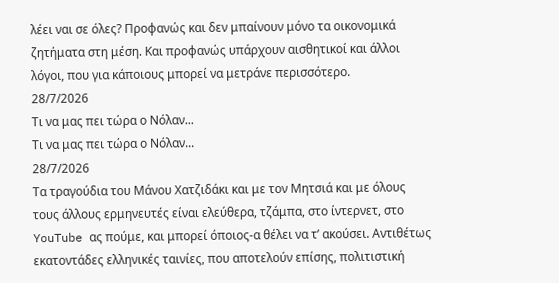λέει ναι σε όλες? Προφανώς και δεν μπαίνουν μόνο τα οικονομικά ζητήματα στη μέση. Και προφανώς υπάρχουν αισθητικοί και άλλοι λόγοι, που για κάποιους μπορεί να μετράνε περισσότερο.
28/7/2026
Τι να μας πει τώρα ο Νόλαν...
Τι να μας πει τώρα ο Νόλαν...
28/7/2026
Τα τραγούδια του Μάνου Χατζιδάκι και με τον Μητσιά και με όλους τους άλλους ερμηνευτές είναι ελεύθερα, τζάμπα, στο ίντερνετ, στο YouTube ας πούμε, και μπορεί όποιος-α θέλει να τ’ ακούσει. Αντιθέτως εκατοντάδες ελληνικές ταινίες, που αποτελούν επίσης, πολιτιστική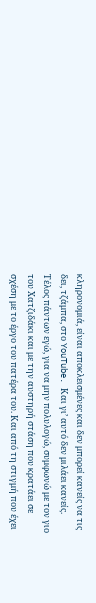κληρονομιά, είναι αποκλεισμένες και δεν μπορεί κανείς να τις δει, τζάμπα, στο YouTube. Και γι’ αυτό δεν μιλάει κανείς. Τέλος πάντων εγώ, για να μην πολυλογώ, συμφωνώ με τον γιο του Χατζιδάκι και με την αυστηρή στάση που κρατάει σε σχέση με το έργο του πατέρα του. Και από τη στιγμή που έχει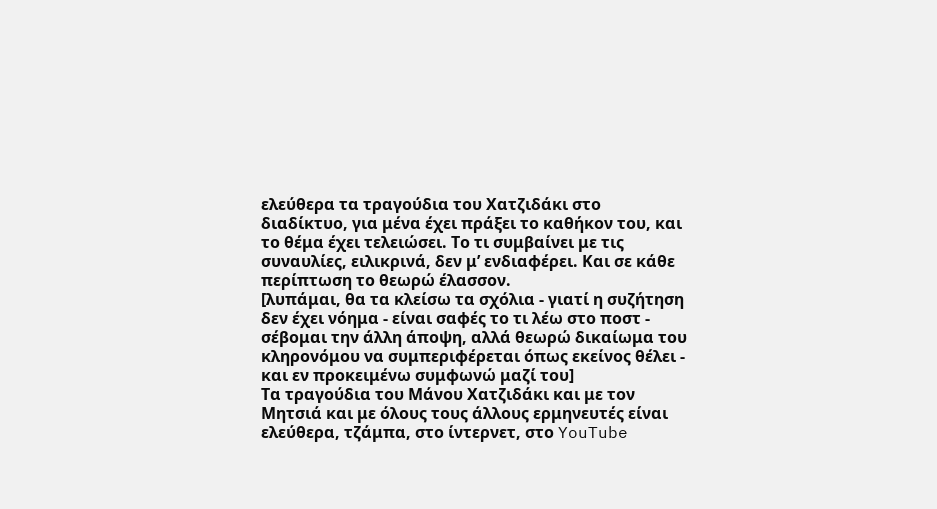ελεύθερα τα τραγούδια του Χατζιδάκι στο διαδίκτυο, για μένα έχει πράξει το καθήκον του, και το θέμα έχει τελειώσει. Το τι συμβαίνει με τις συναυλίες, ειλικρινά, δεν μ’ ενδιαφέρει. Και σε κάθε περίπτωση το θεωρώ έλασσον.
[λυπάμαι, θα τα κλείσω τα σχόλια - γιατί η συζήτηση δεν έχει νόημα - είναι σαφές το τι λέω στο ποστ - σέβομαι την άλλη άποψη, αλλά θεωρώ δικαίωμα του κληρονόμου να συμπεριφέρεται όπως εκείνος θέλει - και εν προκειμένω συμφωνώ μαζί του]
Τα τραγούδια του Μάνου Χατζιδάκι και με τον Μητσιά και με όλους τους άλλους ερμηνευτές είναι ελεύθερα, τζάμπα, στο ίντερνετ, στο YouTube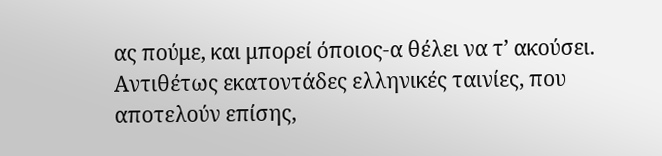ας πούμε, και μπορεί όποιος-α θέλει να τ’ ακούσει. Αντιθέτως εκατοντάδες ελληνικές ταινίες, που αποτελούν επίσης,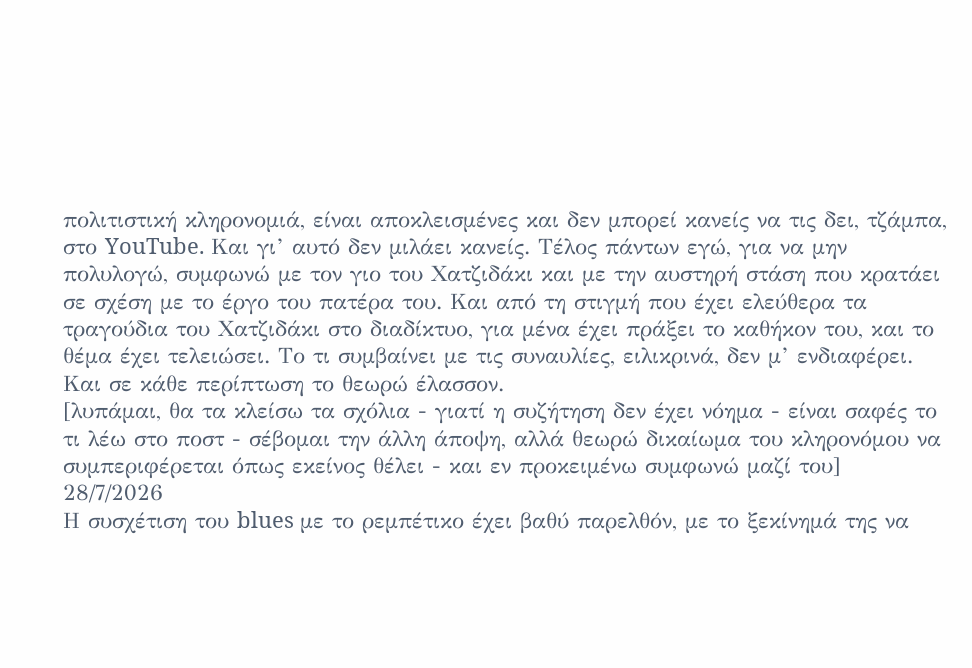πολιτιστική κληρονομιά, είναι αποκλεισμένες και δεν μπορεί κανείς να τις δει, τζάμπα, στο YouTube. Και γι’ αυτό δεν μιλάει κανείς. Τέλος πάντων εγώ, για να μην πολυλογώ, συμφωνώ με τον γιο του Χατζιδάκι και με την αυστηρή στάση που κρατάει σε σχέση με το έργο του πατέρα του. Και από τη στιγμή που έχει ελεύθερα τα τραγούδια του Χατζιδάκι στο διαδίκτυο, για μένα έχει πράξει το καθήκον του, και το θέμα έχει τελειώσει. Το τι συμβαίνει με τις συναυλίες, ειλικρινά, δεν μ’ ενδιαφέρει. Και σε κάθε περίπτωση το θεωρώ έλασσον.
[λυπάμαι, θα τα κλείσω τα σχόλια - γιατί η συζήτηση δεν έχει νόημα - είναι σαφές το τι λέω στο ποστ - σέβομαι την άλλη άποψη, αλλά θεωρώ δικαίωμα του κληρονόμου να συμπεριφέρεται όπως εκείνος θέλει - και εν προκειμένω συμφωνώ μαζί του]
28/7/2026
Η συσχέτιση του blues με το ρεμπέτικο έχει βαθύ παρελθόν, με το ξεκίνημά της να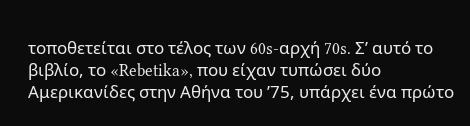τοποθετείται στο τέλος των 60s-αρχή 70s. Σ’ αυτό το βιβλίο, το «Rebetika», που είχαν τυπώσει δύο Αμερικανίδες στην Αθήνα του ’75, υπάρχει ένα πρώτο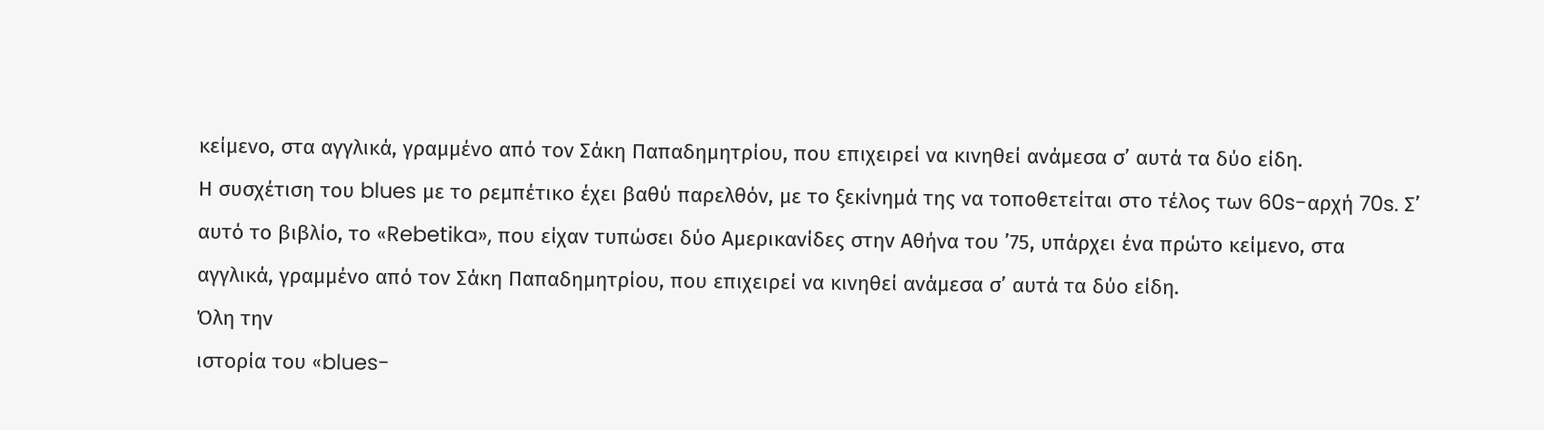κείμενο, στα αγγλικά, γραμμένο από τον Σάκη Παπαδημητρίου, που επιχειρεί να κινηθεί ανάμεσα σ’ αυτά τα δύο είδη.
Η συσχέτιση του blues με το ρεμπέτικο έχει βαθύ παρελθόν, με το ξεκίνημά της να τοποθετείται στο τέλος των 60s-αρχή 70s. Σ’ αυτό το βιβλίο, το «Rebetika», που είχαν τυπώσει δύο Αμερικανίδες στην Αθήνα του ’75, υπάρχει ένα πρώτο κείμενο, στα αγγλικά, γραμμένο από τον Σάκη Παπαδημητρίου, που επιχειρεί να κινηθεί ανάμεσα σ’ αυτά τα δύο είδη.
Όλη την
ιστορία του «blues-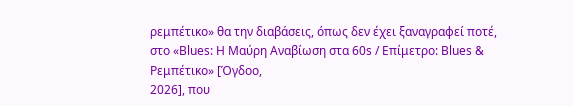ρεμπέτικο» θα την διαβάσεις, όπως δεν έχει ξαναγραφεί ποτέ,
στο «Blues: Η Μαύρη Αναβίωση στα 60s / Επίμετρο: Blues & Ρεμπέτικο» [Όγδοο,
2026], που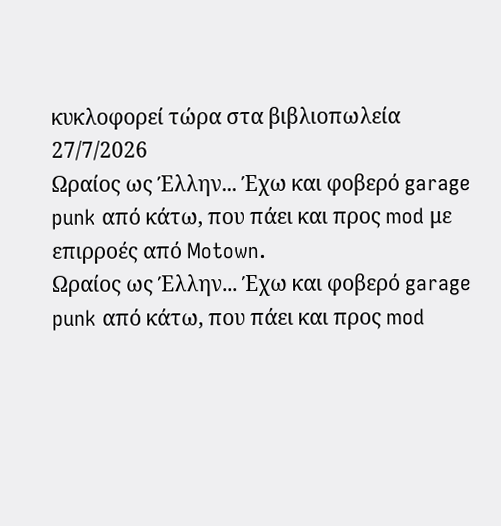κυκλοφορεί τώρα στα βιβλιοπωλεία
27/7/2026
Ωραίος ως Έλλην... Έχω και φοβερό garage punk από κάτω, που πάει και προς mod με επιρροές από Motown.
Ωραίος ως Έλλην... Έχω και φοβερό garage punk από κάτω, που πάει και προς mod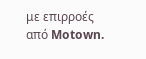με επιρροές από Motown.